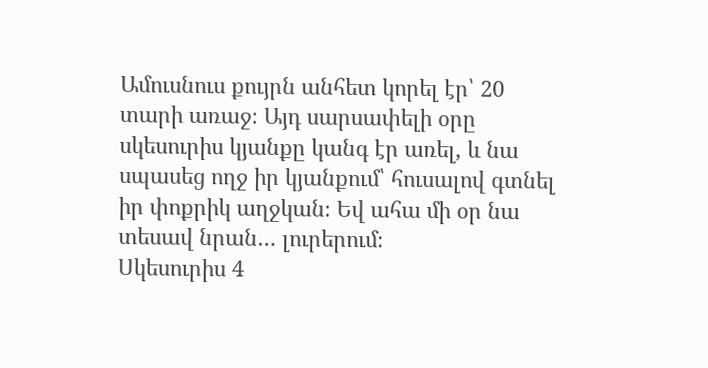Ամուսնուս քույրն անհետ կորել էր՝ 20 տարի առաջ։ Այդ սարսափելի օրը սկեսուրիս կյանքը կանգ էր առել, և նա սպասեց ողջ իր կյանքում՝ հուսալով գտնել իր փոքրիկ աղջկան։ Եվ ահա մի օր նա տեսավ նրան… լուրերում։
Սկեսուրիս 4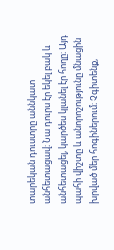տարեկան դուստրը աննկատ անհետացավ։ Նա դուրս էր եկել բակ և անհետացել, կարծես կլանել էր հողը։ Այդ պահի վիշտը և անորոշությունը մնացին խրված մեր հոգիներում։ Չգիտենք,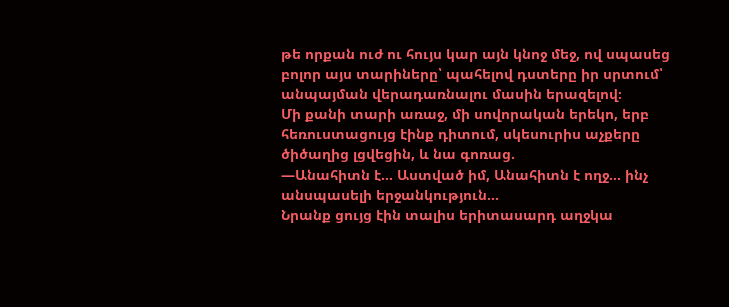թե որքան ուժ ու հույս կար այն կնոջ մեջ, ով սպասեց բոլոր այս տարիները՝ պահելով դստերը իր սրտում՝ անպայման վերադառնալու մասին երազելով։
Մի քանի տարի առաջ, մի սովորական երեկո, երբ հեռուստացույց էինք դիտում, սկեսուրիս աչքերը ծիծաղից լցվեցին, և նա գոռաց.
—Անահիտն է… Աստված իմ, Անահիտն է ողջ… ինչ անսպասելի երջանկություն…
Նրանք ցույց էին տալիս երիտասարդ աղջկա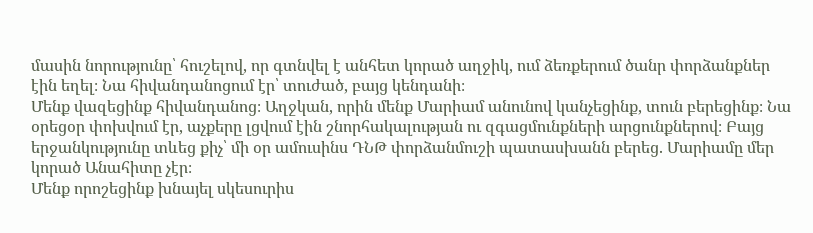մասին նորությունը՝ հուշելով, որ գտնվել է անհետ կորած աղջիկ, ում ձեռքերում ծանր փորձանքներ էին եղել։ Նա հիվանդանոցում էր՝ տուժած, բայց կենդանի։
Մենք վազեցինք հիվանդանոց։ Աղջկան, որին մենք Մարիամ անունով կանչեցինք, տուն բերեցինք։ Նա օրեցօր փոխվում էր, աչքերը լցվում էին շնորհակալության ու զգացմունքների արցունքներով։ Բայց երջանկությունը տևեց քիչ՝ մի օր ամուսինս ԴՆԹ փորձանմուշի պատասխանն բերեց. Մարիամը մեր կորած Անահիտը չէր։
Մենք որոշեցինք խնայել սկեսուրիս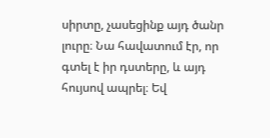սիրտը, չասեցինք այդ ծանր լուրը։ Նա հավատում էր, որ գտել է իր դստերը, և այդ հույսով ապրել։ Եվ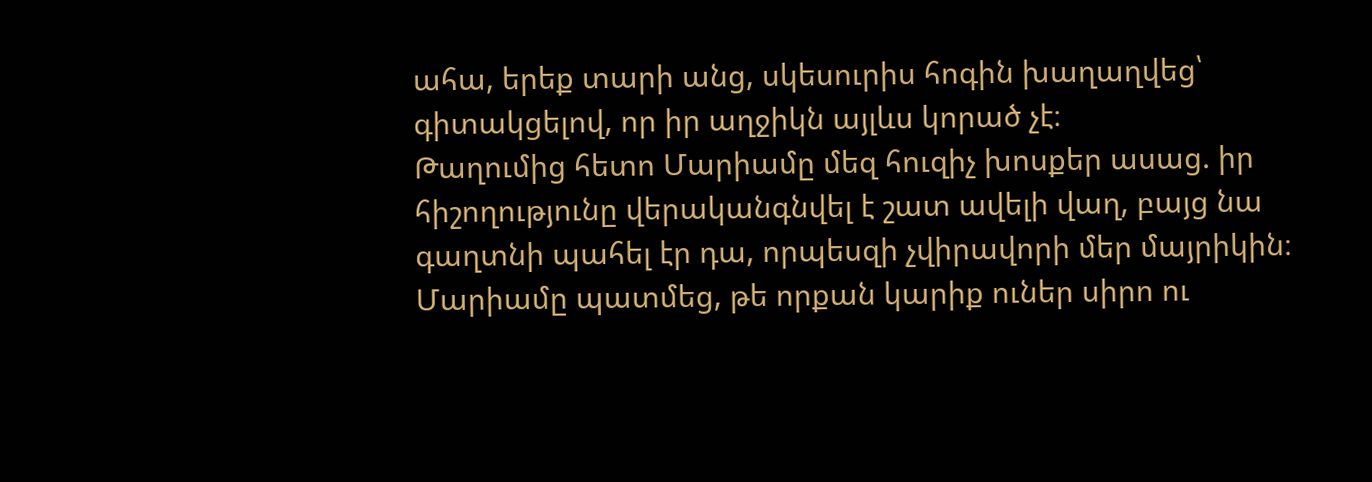ահա, երեք տարի անց, սկեսուրիս հոգին խաղաղվեց՝ գիտակցելով, որ իր աղջիկն այլևս կորած չէ։
Թաղումից հետո Մարիամը մեզ հուզիչ խոսքեր ասաց. իր հիշողությունը վերականգնվել է շատ ավելի վաղ, բայց նա գաղտնի պահել էր դա, որպեսզի չվիրավորի մեր մայրիկին։ Մարիամը պատմեց, թե որքան կարիք ուներ սիրո ու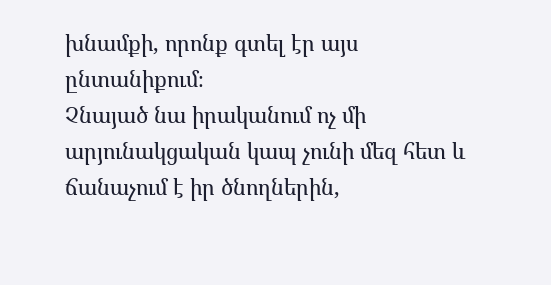խնամքի, որոնք գտել էր այս ընտանիքում։
Չնայած նա իրականում ոչ մի արյունակցական կապ չունի մեզ հետ և ճանաչում է իր ծնողներին,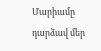Մարիամը դարձավ մեր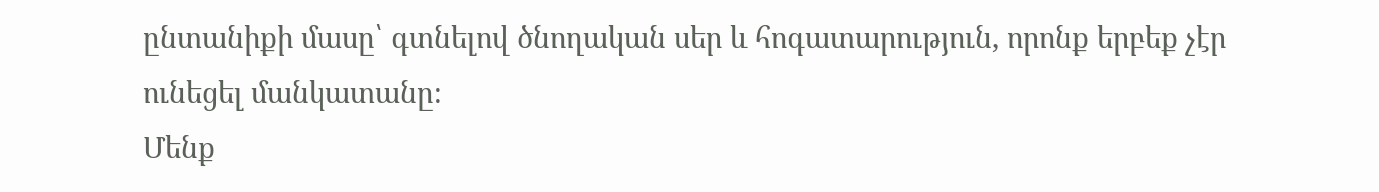ընտանիքի մասը՝ գտնելով ծնողական սեր և հոգատարություն, որոնք երբեք չէր ունեցել մանկատանը։
Մենք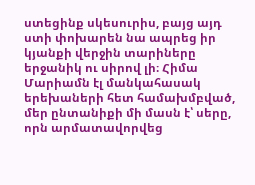ստեցինք սկեսուրիս, բայց այդ ստի փոխարեն նա ապրեց իր կյանքի վերջին տարիները երջանիկ ու սիրով լի։ Հիմա Մարիամն էլ մանկահասակ երեխաների հետ համախմբված, մեր ընտանիքի մի մասն է՝ սերը, որն արմատավորվեց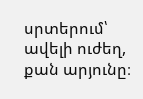սրտերում՝ ավելի ուժեղ, քան արյունը։